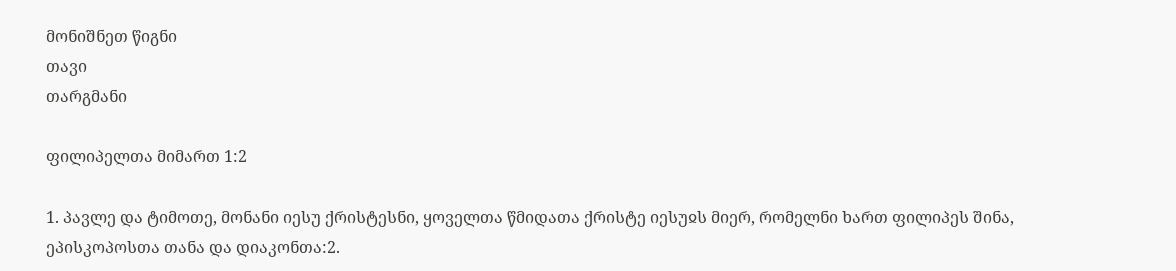მონიშნეთ წიგნი
თავი
თარგმანი

ფილიპელთა მიმართ 1:2

1. პავლე და ტიმოთე, მონანი იესუ ქრისტესნი, ყოველთა წმიდათა ქრისტე იესუჲს მიერ, რომელნი ხართ ფილიპეს შინა, ეპისკოპოსთა თანა და დიაკონთა:2.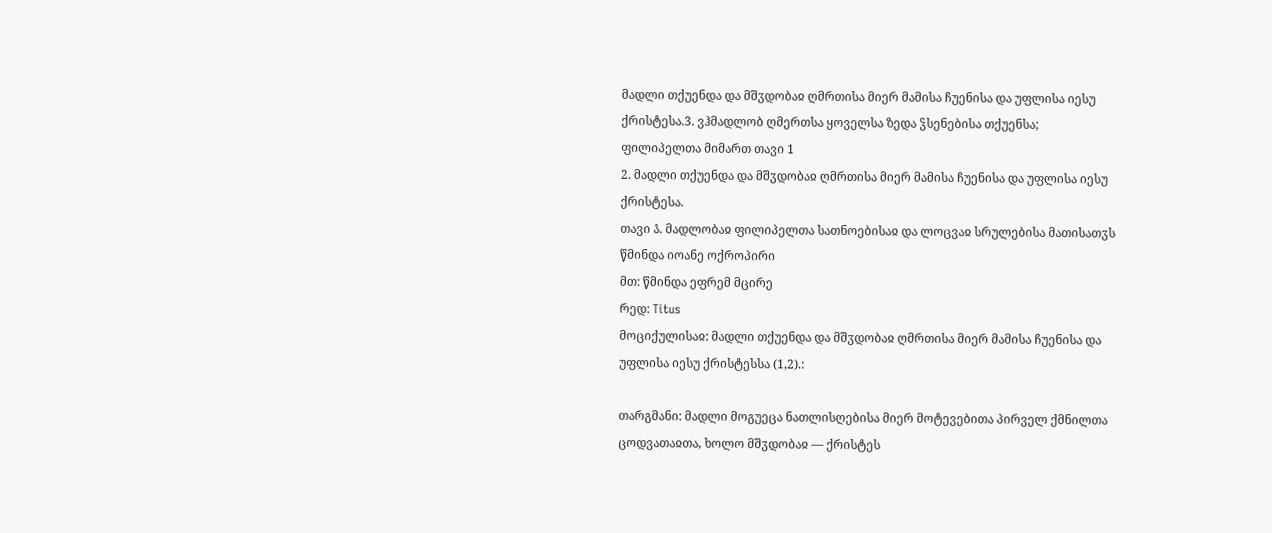მადლი თქუენდა და მშჳდობაჲ ღმრთისა მიერ მამისა ჩუენისა და უფლისა იესუ ქრისტესა.3. ვჰმადლობ ღმერთსა ყოველსა ზედა ჴსენებისა თქუენსა;
ფილიპელთა მიმართ თავი 1
2. მადლი თქუენდა და მშჳდობაჲ ღმრთისა მიერ მამისა ჩუენისა და უფლისა იესუ ქრისტესა.
თავი ა̂. მადლობაჲ ფილიპელთა სათნოებისაჲ და ლოცვაჲ სრულებისა მათისათჳს
წმინდა იოანე ოქროპირი
მთ: წმინდა ეფრემ მცირე
რედ: Titus
მოციქულისაჲ: მადლი თქუენდა და მშჳდობაჲ ღმრთისა მიერ მამისა ჩუენისა და უფლისა იესუ ქრისტესსა (1,2).:

თარგმანი: მადლი მოგუეცა ნათლისღებისა მიერ მოტევებითა პირველ ქმნილთა ცოდვათაჲთა, ხოლო მშჳდობაჲ — ქრისტეს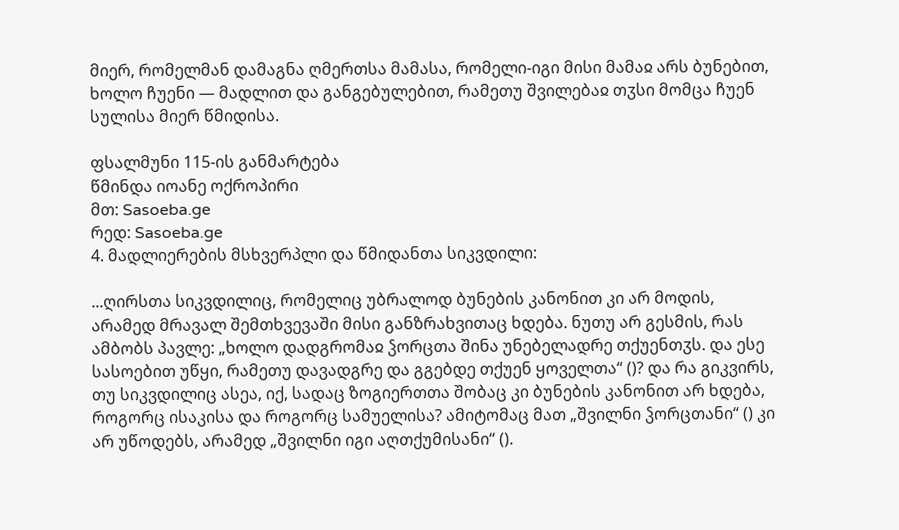მიერ, რომელმან დამაგნა ღმერთსა მამასა, რომელი-იგი მისი მამაჲ არს ბუნებით, ხოლო ჩუენი — მადლით და განგებულებით, რამეთუ შვილებაჲ თჳსი მომცა ჩუენ სულისა მიერ წმიდისა.

ფსალმუნი 115-ის განმარტება
წმინდა იოანე ოქროპირი
მთ: Sasoeba.ge
რედ: Sasoeba.ge
4. მადლიერების მსხვერპლი და წმიდანთა სიკვდილი:

...ღირსთა სიკვდილიც, რომელიც უბრალოდ ბუნების კანონით კი არ მოდის, არამედ მრავალ შემთხვევაში მისი განზრახვითაც ხდება. ნუთუ არ გესმის, რას ამბობს პავლე: „ხოლო დადგრომაჲ ჴორცთა შინა უნებელადრე თქუენთჳს. და ესე სასოებით უწყი, რამეთუ დავადგრე და გგებდე თქუენ ყოველთა“ ()? და რა გიკვირს, თუ სიკვდილიც ასეა, იქ, სადაც ზოგიერთთა შობაც კი ბუნების კანონით არ ხდება, როგორც ისაკისა და როგორც სამუელისა? ამიტომაც მათ „შვილნი ჴორცთანი“ () კი არ უწოდებს, არამედ „შვილნი იგი აღთქუმისანი“ ().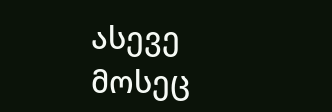ასევე მოსეც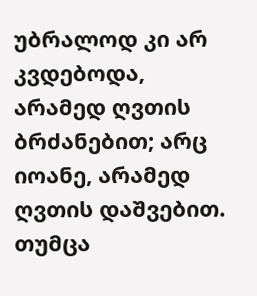უბრალოდ კი არ კვდებოდა, არამედ ღვთის ბრძანებით; არც იოანე, არამედ ღვთის დაშვებით. თუმცა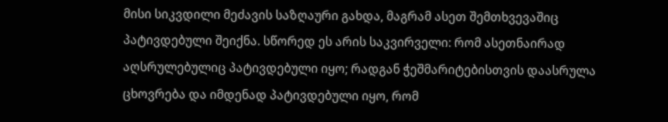მისი სიკვდილი მეძავის საზღაური გახდა, მაგრამ ასეთ შემთხვევაშიც პატივდებული შეიქნა. სწორედ ეს არის საკვირველი: რომ ასეთნაირად აღსრულებულიც პატივდებული იყო; რადგან ჭეშმარიტებისთვის დაასრულა ცხოვრება და იმდენად პატივდებული იყო, რომ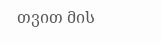თვით მის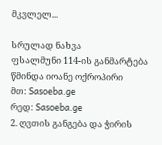მკვლელ...

სრულად ნახვა
ფსალმუნი 114-ის განმარტება
წმინდა იოანე ოქროპირი
მთ: Sasoeba.ge
რედ: Sasoeba.ge
2. ღვთის განგება და ჭირის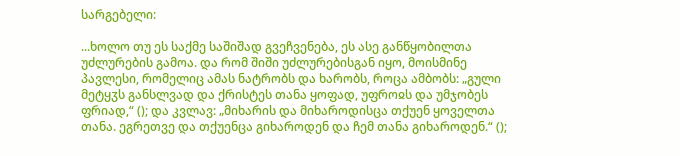სარგებელი:

...ხოლო თუ ეს საქმე საშიშად გვეჩვენება, ეს ასე განწყობილთა უძლურების გამოა. და რომ შიში უძლურებისგან იყო, მოისმინე პავლესი, რომელიც ამას ნატრობს და ხარობს, როცა ამბობს: „გული მეტყჳს განსლვად და ქრისტეს თანა ყოფად, უფროჲს და უმჯობეს ფრიად,“ (); და კვლავ: „მიხარის და მიხაროდისცა თქუენ ყოველთა თანა. ეგრეთვე და თქუენცა გიხაროდენ და ჩემ თანა გიხაროდენ.“ ();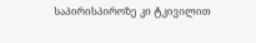საპირისპიროზე კი ტკივილით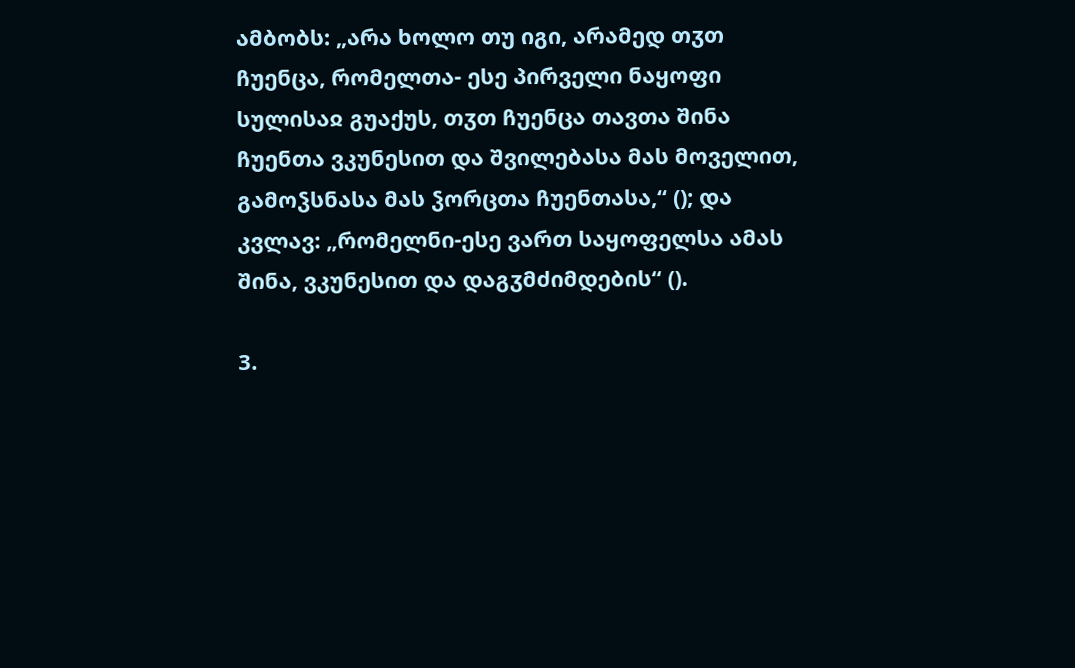ამბობს: „არა ხოლო თუ იგი, არამედ თჳთ ჩუენცა, რომელთა- ესე პირველი ნაყოფი სულისაჲ გუაქუს, თჳთ ჩუენცა თავთა შინა ჩუენთა ვკუნესით და შვილებასა მას მოველით, გამოჴსნასა მას ჴორცთა ჩუენთასა,“ (); და კვლავ: „რომელნი-ესე ვართ საყოფელსა ამას შინა, ვკუნესით და დაგჳმძიმდების“ ().

3.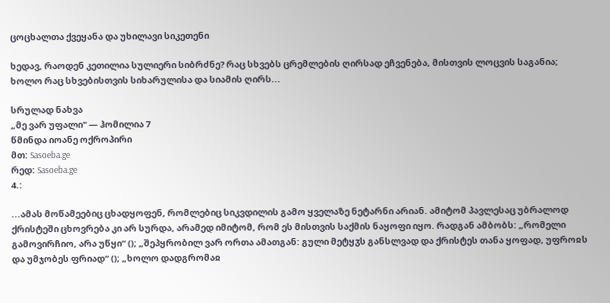ცოცხალთა ქვეყანა და უხილავი სიკეთენი

ხედავ, რაოდენ კეთილია სულიერი სიბრძნე? რაც სხვებს ცრემლების ღირსად ეჩვენება, მისთვის ლოცვის საგანია; ხოლო რაც სხვებისთვის სიხარულისა და სიამის ღირს...

სრულად ნახვა
„მე ვარ უფალი" — ჰომილია 7
წმინდა იოანე ოქროპირი
მთ: Sasoeba.ge
რედ: Sasoeba.ge
4.:

...ამას მოწამეებიც ცხადყოფენ, რომლებიც სიკვდილის გამო ყველაზე ნეტარნი არიან. ამიტომ პავლესაც უბრალოდ ქრისტეში ცხოვრება კი არ სურდა, არამედ იმიტომ, რომ ეს მისთვის საქმის ნაყოფი იყო. რადგან ამბობს: „რომელი გამოვირჩიო, არა უწყი“ (); „შეპყრობილ ვარ ორთა ამათგან: გული მეტყჳს განსლვად და ქრისტეს თანა ყოფად, უფროჲს და უმჯობეს ფრიად“ (); „ხოლო დადგრომაჲ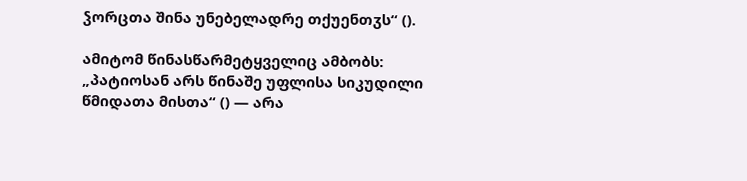ჴორცთა შინა უნებელადრე თქუენთჳს“ ().

ამიტომ წინასწარმეტყველიც ამბობს: „პატიოსან არს წინაშე უფლისა სიკუდილი წმიდათა მისთა“ () — არა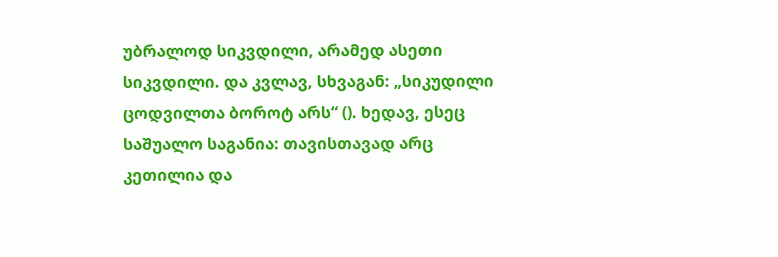უბრალოდ სიკვდილი, არამედ ასეთი სიკვდილი. და კვლავ, სხვაგან: „სიკუდილი ცოდვილთა ბოროტ არს“ (). ხედავ, ესეც საშუალო საგანია: თავისთავად არც კეთილია და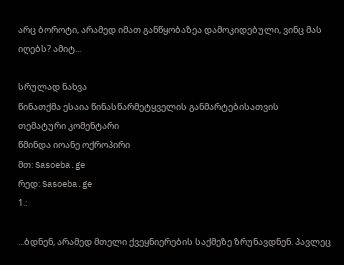არც ბოროტი, არამედ იმათ განწყობაზეა დამოკიდებული, ვინც მას იღებს? ამიტ...

სრულად ნახვა
წინათქმა ესაია წინასწარმეტყველის განმარტებისათვის
თემატური კომენტარი
წმინდა იოანე ოქროპირი
მთ: Sasoeba.ge
რედ: Sasoeba.ge
1.:

...ბდნენ, არამედ მთელი ქვეყნიერების საქმეზე ზრუნავდნენ. პავლეც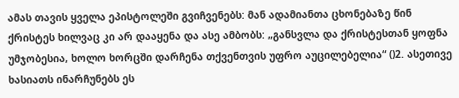ამას თავის ყველა ეპისტოლეში გვიჩვენებს: მან ადამიანთა ცხონებაზე წინ ქრისტეს ხილვაც კი არ დააყენა და ასე ამბობს: „განსვლა და ქრისტესთან ყოფნა უმჯობესია, ხოლო ხორცში დარჩენა თქვენთვის უფრო აუცილებელია“ ()2. ასეთივე ხასიათს ინარჩუნებს ეს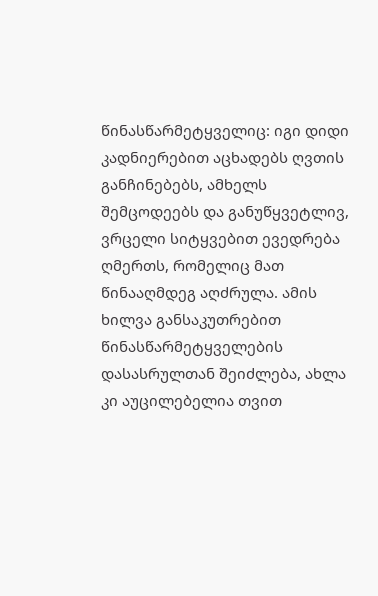წინასწარმეტყველიც: იგი დიდი კადნიერებით აცხადებს ღვთის განჩინებებს, ამხელს შემცოდეებს და განუწყვეტლივ, ვრცელი სიტყვებით ევედრება ღმერთს, რომელიც მათ წინააღმდეგ აღძრულა. ამის ხილვა განსაკუთრებით წინასწარმეტყველების დასასრულთან შეიძლება, ახლა კი აუცილებელია თვით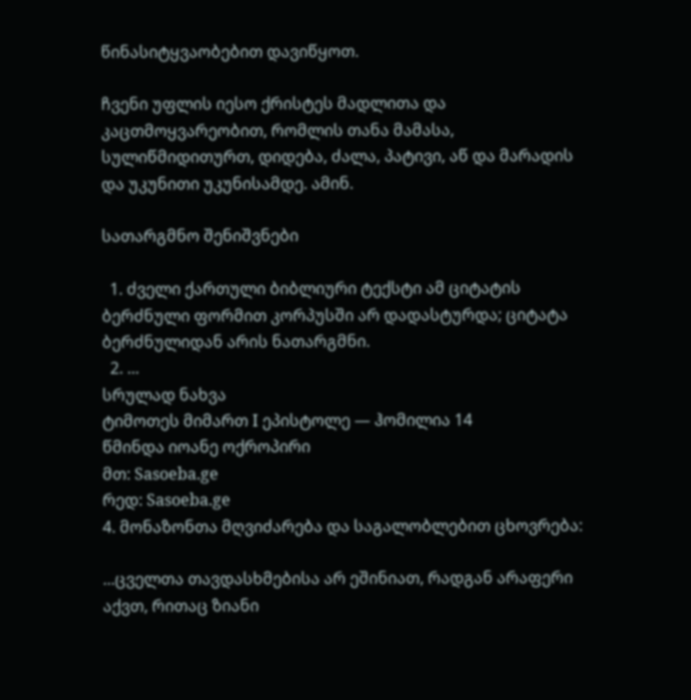წინასიტყვაობებით დავიწყოთ.

ჩვენი უფლის იესო ქრისტეს მადლითა და კაცთმოყვარეობით, რომლის თანა მამასა, სულიწმიდითურთ, დიდება, ძალა, პატივი, აწ და მარადის და უკუნითი უკუნისამდე. ამინ.

სათარგმნო შენიშვნები

  1. ძველი ქართული ბიბლიური ტექსტი ამ ციტატის ბერძნული ფორმით კორპუსში არ დადასტურდა; ციტატა ბერძნულიდან არის ნათარგმნი.
  2. ...
სრულად ნახვა
ტიმოთეს მიმართ I ეპისტოლე — ჰომილია 14
წმინდა იოანე ოქროპირი
მთ: Sasoeba.ge
რედ: Sasoeba.ge
4. მონაზონთა მღვიძარება და საგალობლებით ცხოვრება:

...ცველთა თავდასხმებისა არ ეშინიათ, რადგან არაფერი აქვთ, რითაც ზიანი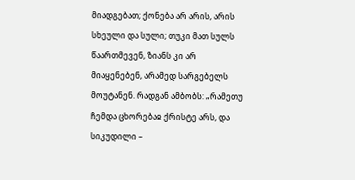მიადგებათ; ქონება არ არის, არის სხეული და სული; თუკი მათ სულს წაართმევენ, ზიანს კი არ მიაყენებენ, არამედ სარგებელს მოუტანენ. რადგან ამბობს: „რამეთუ ჩემდა ცხორებაჲ ქრისტე არს, და სიკუდილი –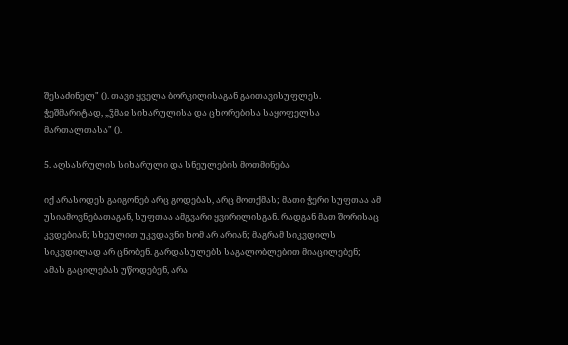შესაძინელ" (). თავი ყველა ბორკილისაგან გაითავისუფლეს. ჭეშმარიტად, „ჴმაჲ სიხარულისა და ცხორებისა საყოფელსა მართალთასა" ().

5. აღსასრულის სიხარული და სნეულების მოთმინება

იქ არასოდეს გაიგონებ არც გოდებას, არც მოთქმას; მათი ჭერი სუფთაა ამ უსიამოვნებათაგან, სუფთაა ამგვარი ყვირილისგან. რადგან მათ შორისაც კვდებიან; სხეულით უკვდავნი ხომ არ არიან; მაგრამ სიკვდილს სიკვდილად არ ცნობენ. გარდასულებს საგალობლებით მიაცილებენ; ამას გაცილებას უწოდებენ, არა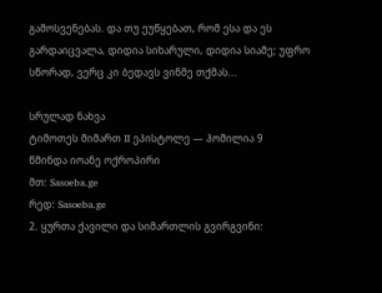გამოსვენებას. და თუ ეუწყებათ, რომ ესა და ეს გარდაიცვალა, დიდია სიხარული, დიდია სიამე; უფრო სწორად, ვერც კი ბედავს ვინმე თქმას...

სრულად ნახვა
ტიმოთეს მიმართ II ეპისტოლე — ჰომილია 9
წმინდა იოანე ოქროპირი
მთ: Sasoeba.ge
რედ: Sasoeba.ge
2. ყურთა ქავილი და სიმართლის გვირგვინი: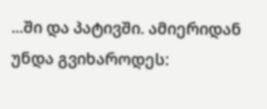...ში და პატივში. ამიერიდან უნდა გვიხაროდეს: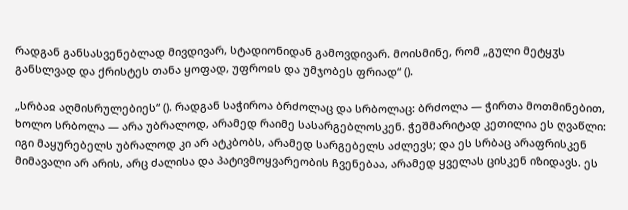რადგან განსასვენებლად მივდივარ, სტადიონიდან გამოვდივარ. მოისმინე, რომ „გული მეტყჳს განსლვად და ქრისტეს თანა ყოფად, უფროჲს და უმჯობეს ფრიად“ ().

„სრბაჲ აღმისრულებიეს“ (). რადგან საჭიროა ბრძოლაც და სრბოლაც: ბრძოლა — ჭირთა მოთმინებით, ხოლო სრბოლა — არა უბრალოდ, არამედ რაიმე სასარგებლოსკენ. ჭეშმარიტად კეთილია ეს ღვაწლი: იგი მაყურებელს უბრალოდ კი არ ატკბობს, არამედ სარგებელს აძლევს; და ეს სრბაც არაფრისკენ მიმავალი არ არის, არც ძალისა და პატივმოყვარეობის ჩვენებაა, არამედ ყველას ცისკენ იზიდავს. ეს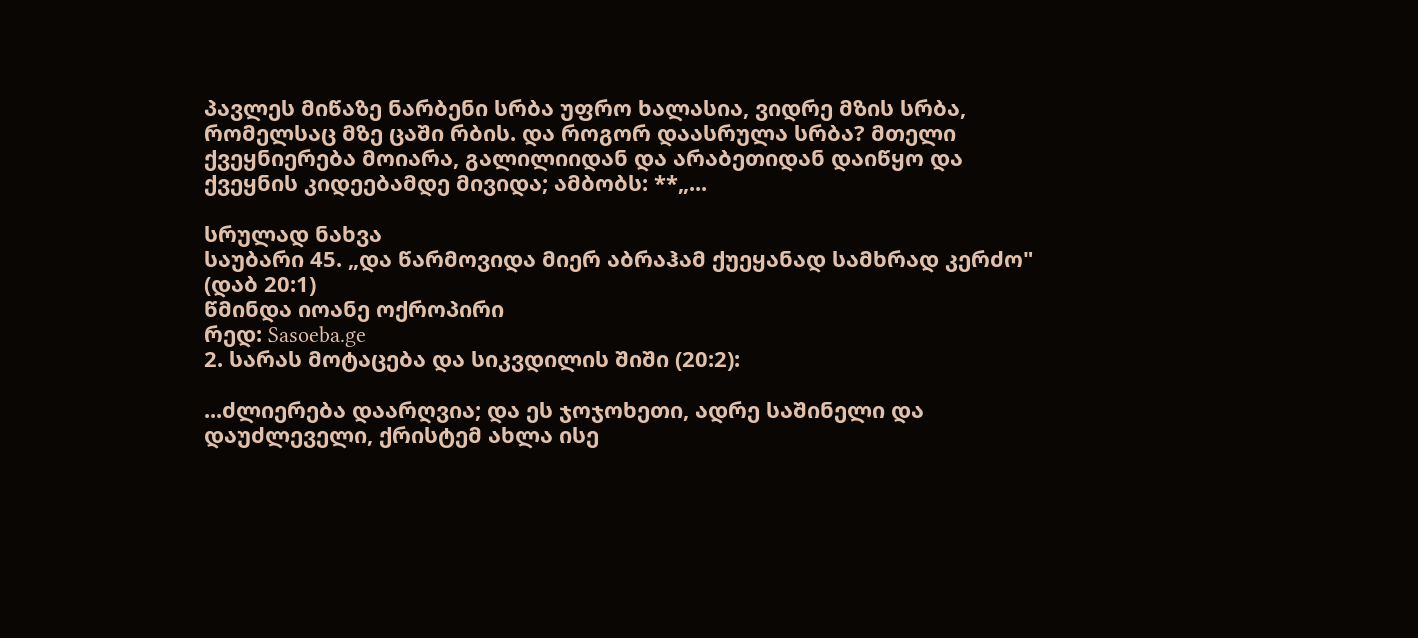პავლეს მიწაზე ნარბენი სრბა უფრო ხალასია, ვიდრე მზის სრბა, რომელსაც მზე ცაში რბის. და როგორ დაასრულა სრბა? მთელი ქვეყნიერება მოიარა, გალილიიდან და არაბეთიდან დაიწყო და ქვეყნის კიდეებამდე მივიდა; ამბობს: **„...

სრულად ნახვა
საუბარი 45. „და წარმოვიდა მიერ აბრაჰამ ქუეყანად სამხრად კერძო" (დაბ 20:1)
წმინდა იოანე ოქროპირი
რედ: Sasoeba.ge
2. სარას მოტაცება და სიკვდილის შიში (20:2):

...ძლიერება დაარღვია; და ეს ჯოჯოხეთი, ადრე საშინელი და დაუძლეველი, ქრისტემ ახლა ისე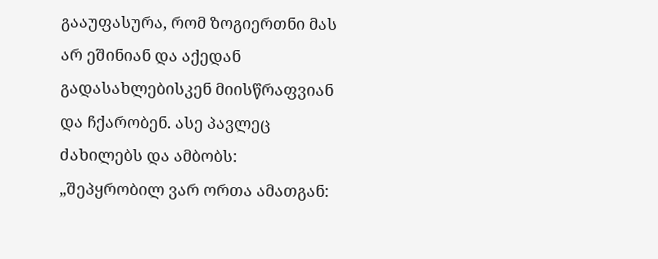გააუფასურა, რომ ზოგიერთნი მას არ ეშინიან და აქედან გადასახლებისკენ მიისწრაფვიან და ჩქარობენ. ასე პავლეც ძახილებს და ამბობს: „შეპყრობილ ვარ ორთა ამათგან: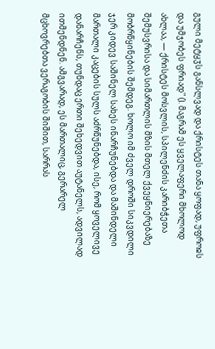გული მეტყჳს განსლვად და ქრისტეს თანა ყოფად, უფროჲს და უმჯობეს ფრიად" (). მაგრამ ეს ყველაფერი მხოლოდ ახლაა, — ქრისტეს მოსვლის, სპილენძის კარიბჭეთა შემუსვრისა და სიმართლის მზის მთელ ქვეყნიერებაზე მობრწყინების შემდეგ. ხოლო იმ ძველ დროში სიკვდილი ჯერ კიდევ საშინელ სახეს ინარჩუნებდა და მაშინდელი მართალი კაცების სულს აძრწუნებდა, ისე, რომ ყოველივე დანარჩენს, თუნდაც ერთი შეხედვით აუტანელს, ადვილად ითმენდნენ. ამგვარად, ეს მართალიც, გერარელ მცხოვრებთა ვერაგობის შიშით, სარრას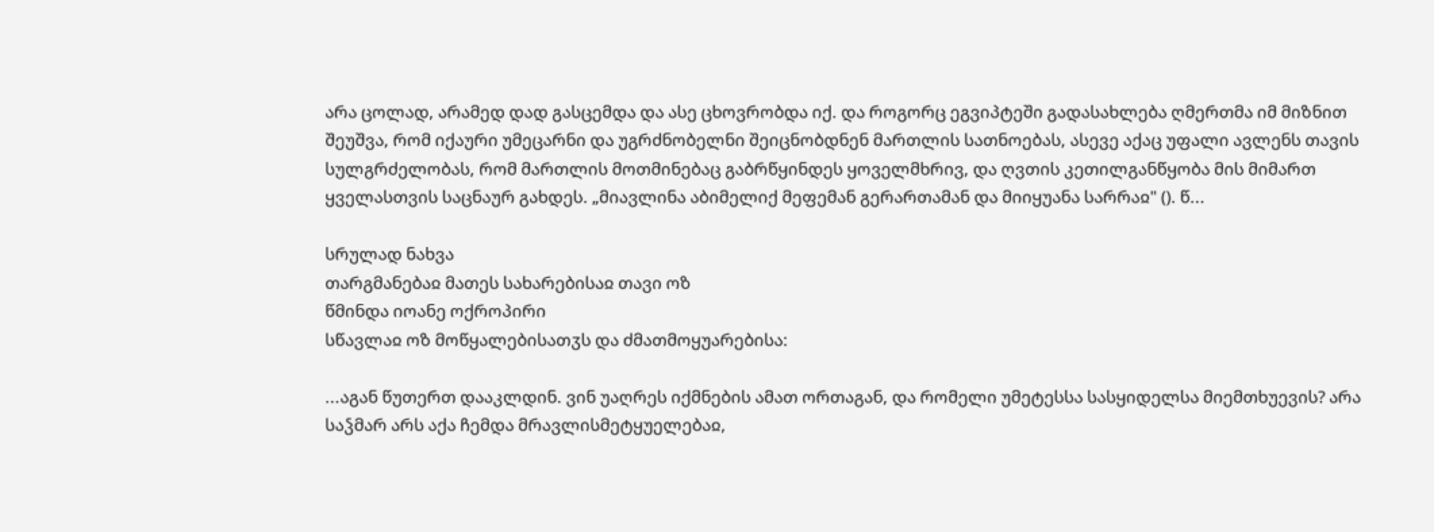არა ცოლად, არამედ დად გასცემდა და ასე ცხოვრობდა იქ. და როგორც ეგვიპტეში გადასახლება ღმერთმა იმ მიზნით შეუშვა, რომ იქაური უმეცარნი და უგრძნობელნი შეიცნობდნენ მართლის სათნოებას, ასევე აქაც უფალი ავლენს თავის სულგრძელობას, რომ მართლის მოთმინებაც გაბრწყინდეს ყოველმხრივ, და ღვთის კეთილგანწყობა მის მიმართ ყველასთვის საცნაურ გახდეს. „მიავლინა აბიმელიქ მეფემან გერართამან და მიიყუანა სარრაჲ" (). წ...

სრულად ნახვა
თარგმანებაჲ მათეს სახარებისაჲ თავი ოზ
წმინდა იოანე ოქროპირი
სწავლაჲ ოზ მოწყალებისათჳს და ძმათმოყუარებისა:

...აგან წუთერთ დააკლდინ. ვინ უაღრეს იქმნების ამათ ორთაგან, და რომელი უმეტესსა სასყიდელსა მიემთხუევის? არა საჴმარ არს აქა ჩემდა მრავლისმეტყუელებაჲ,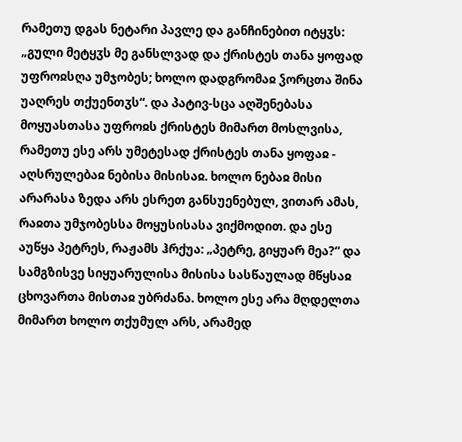რამეთუ დგას ნეტარი პავლე და განჩინებით იტყჳს: „გული მეტყჳს მე განსლვად და ქრისტეს თანა ყოფად უფროჲსღა უმჯობეს; ხოლო დადგრომაჲ ჴორცთა შინა უაღრეს თქუენთჳს“. და პატივ-სცა აღშენებასა მოყუასთასა უფროჲს ქრისტეს მიმართ მოსლვისა, რამეთუ ესე არს უმეტესად ქრისტეს თანა ყოფაჲ - აღსრულებაჲ ნებისა მისისაჲ. ხოლო ნებაჲ მისი არარასა ზედა არს ესრეთ განსუენებულ, ვითარ ამას, რაჲთა უმჯობესსა მოყუსისასა ვიქმოდით. და ესე აუწყა პეტრეს, რაჟამს ჰრქუა: „პეტრე, გიყუარ მეა?“ და სამგზისვე სიყუარულისა მისისა სასწაულად მწყსაჲ ცხოვართა მისთაჲ უბრძანა. ხოლო ესე არა მღდელთა მიმართ ხოლო თქუმულ არს, არამედ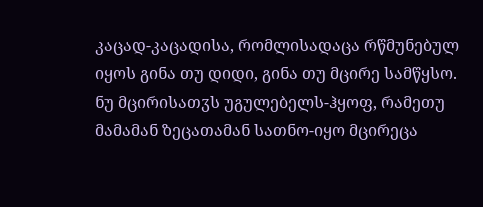კაცად-კაცადისა, რომლისადაცა რწმუნებულ იყოს გინა თუ დიდი, გინა თუ მცირე სამწყსო. ნუ მცირისათჳს უგულებელს-ჰყოფ, რამეთუ მამამან ზეცათამან სათნო-იყო მცირეცა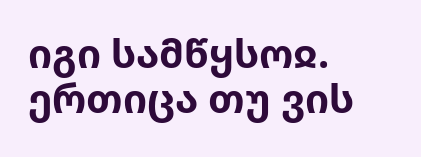იგი სამწყსოჲ. ერთიცა თუ ვის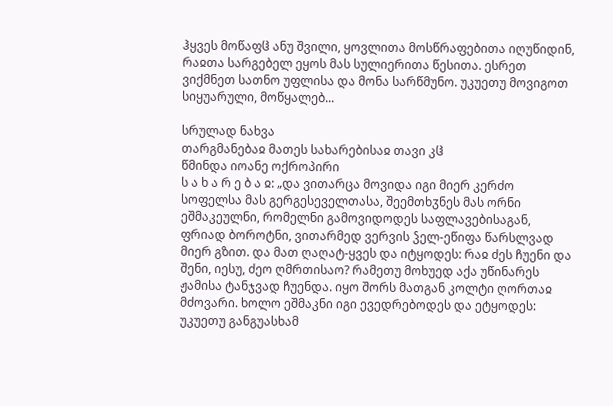ჰყვეს მოწაფჱ ანუ შვილი, ყოვლითა მოსწრაფებითა იღუწიდინ, რაჲთა სარგებელ ეყოს მას სულიერითა წესითა. ესრეთ ვიქმნეთ სათნო უფლისა და მონა სარწმუნო. უკუეთუ მოვიგოთ სიყუარული, მოწყალებ...

სრულად ნახვა
თარგმანებაჲ მათეს სახარებისაჲ თავი კჱ
წმინდა იოანე ოქროპირი
ს ა ხ ა რ ე ბ ა ჲ: „და ვითარცა მოვიდა იგი მიერ კერძო სოფელსა მას გერგესეველთასა, შეემთხჳნეს მას ორნი ეშმაკეულნი, რომელნი გამოვიდოდეს საფლავებისაგან, ფრიად ბოროტნი, ვითარმედ ვერვის ჴელ-ეწიფა წარსლვად მიერ გზით. და მათ ღაღატ-ყვეს და იტყოდეს: რაჲ ძეს ჩუენი და შენი, იესუ, ძეო ღმრთისაო? რამეთუ მოხუედ აქა უწინარეს ჟამისა ტანჯვად ჩუენდა. იყო შორს მათგან კოლტი ღორთაჲ მძოვარი. ხოლო ეშმაკნი იგი ევედრებოდეს და ეტყოდეს: უკუეთუ განგუასხამ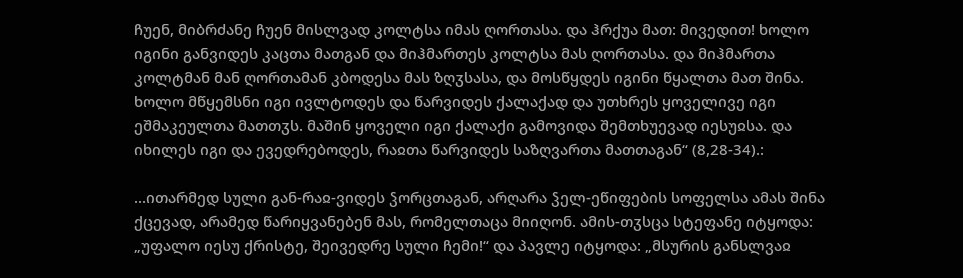ჩუენ, მიბრძანე ჩუენ მისლვად კოლტსა იმას ღორთასა. და ჰრქუა მათ: მივედით! ხოლო იგინი განვიდეს კაცთა მათგან და მიჰმართეს კოლტსა მას ღორთასა. და მიჰმართა კოლტმან მან ღორთამან კბოდესა მას ზღჳსასა, და მოსწყდეს იგინი წყალთა მათ შინა. ხოლო მწყემსნი იგი ივლტოდეს და წარვიდეს ქალაქად და უთხრეს ყოველივე იგი ეშმაკეულთა მათთჳს. მაშინ ყოველი იგი ქალაქი გამოვიდა შემთხუევად იესუჲსა. და იხილეს იგი და ევედრებოდეს, რაჲთა წარვიდეს საზღვართა მათთაგან“ (8,28-34).:

...ითარმედ სული გან-რაჲ-ვიდეს ჴორცთაგან, არღარა ჴელ-ეწიფების სოფელსა ამას შინა ქცევად, არამედ წარიყვანებენ მას, რომელთაცა მიიღონ. ამის-თჳსცა სტეფანე იტყოდა: „უფალო იესუ ქრისტე, შეივედრე სული ჩემი!“ და პავლე იტყოდა: „მსურის განსლვაჲ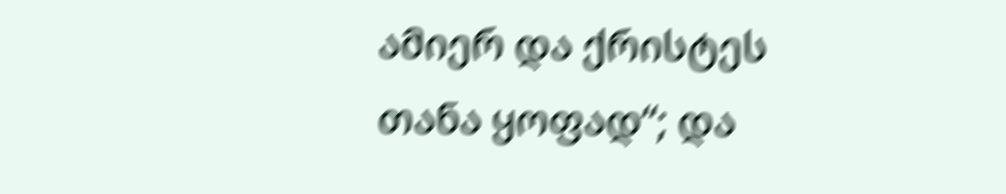ამიერ და ქრისტეს თანა ყოფად“; და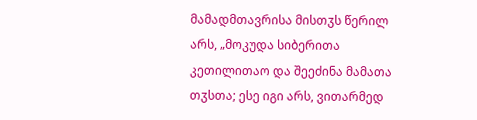მამადმთავრისა მისთჳს წერილ არს, „მოკუდა სიბერითა კეთილითაო და შეეძინა მამათა თჳსთა; ესე იგი არს, ვითარმედ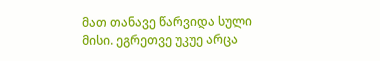მათ თანავე წარვიდა სული მისი. ეგრეთვე უკუე არცა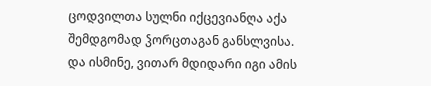ცოდვილთა სულნი იქცევიანღა აქა შემდგომად ჴორცთაგან განსლვისა. და ისმინე, ვითარ მდიდარი იგი ამის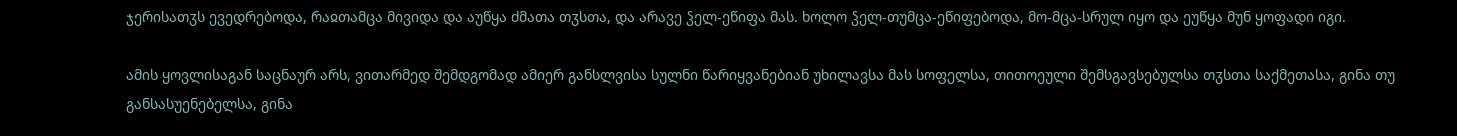ჯერისათჳს ევედრებოდა, რაჲთამცა მივიდა და აუწყა ძმათა თჳსთა, და არავე ჴელ-ეწიფა მას. ხოლო ჴელ-თუმცა-ეწიფებოდა, მო-მცა-სრულ იყო და ეუწყა მუნ ყოფადი იგი.

ამის ყოვლისაგან საცნაურ არს, ვითარმედ შემდგომად ამიერ განსლვისა სულნი წარიყვანებიან უხილავსა მას სოფელსა, თითოეული შემსგავსებულსა თჳსთა საქმეთასა, გინა თუ განსასუენებელსა, გინა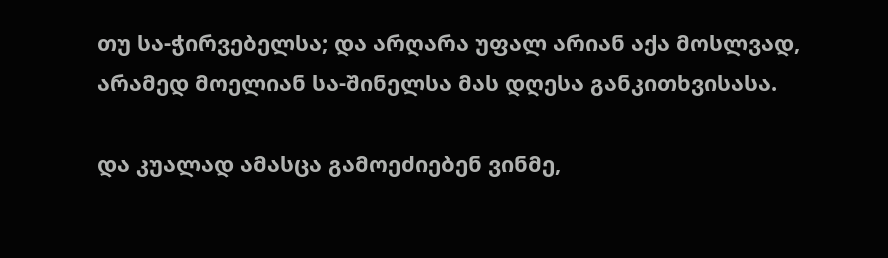თუ სა-ჭირვებელსა; და არღარა უფალ არიან აქა მოსლვად, არამედ მოელიან სა-შინელსა მას დღესა განკითხვისასა.

და კუალად ამასცა გამოეძიებენ ვინმე,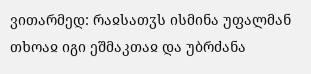ვითარმედ: რაჲსათჳს ისმინა უფალმან თხოაჲ იგი ეშმაკთაჲ და უბრძანა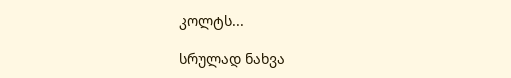კოლტს...

სრულად ნახვა